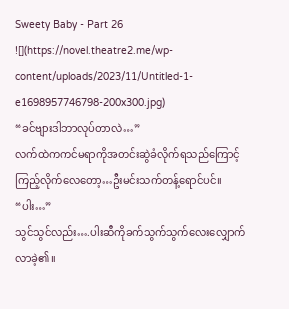Sweety Baby - Part 26
![](https://novel.theatre2.me/wp-content/uploads/2023/11/Untitled-1-e1698957746798-200x300.jpg)
“ခင်ဗျားဒါဘာလုပ်တာလဲ…”
လက်ထဲကကင်မရာကိုအတင်းဆွဲခံလိုက်ရသည်ကြောင့်ကြည့်လိုက်လေတော့…ဦးမင်းသက်တန့်ရောင်ပင်။
“ပါး…”
သွင်သွင်လည်း….ပါးဆီကိုခက်သွက်သွက်လေးလျှောက်လာခဲ့၏။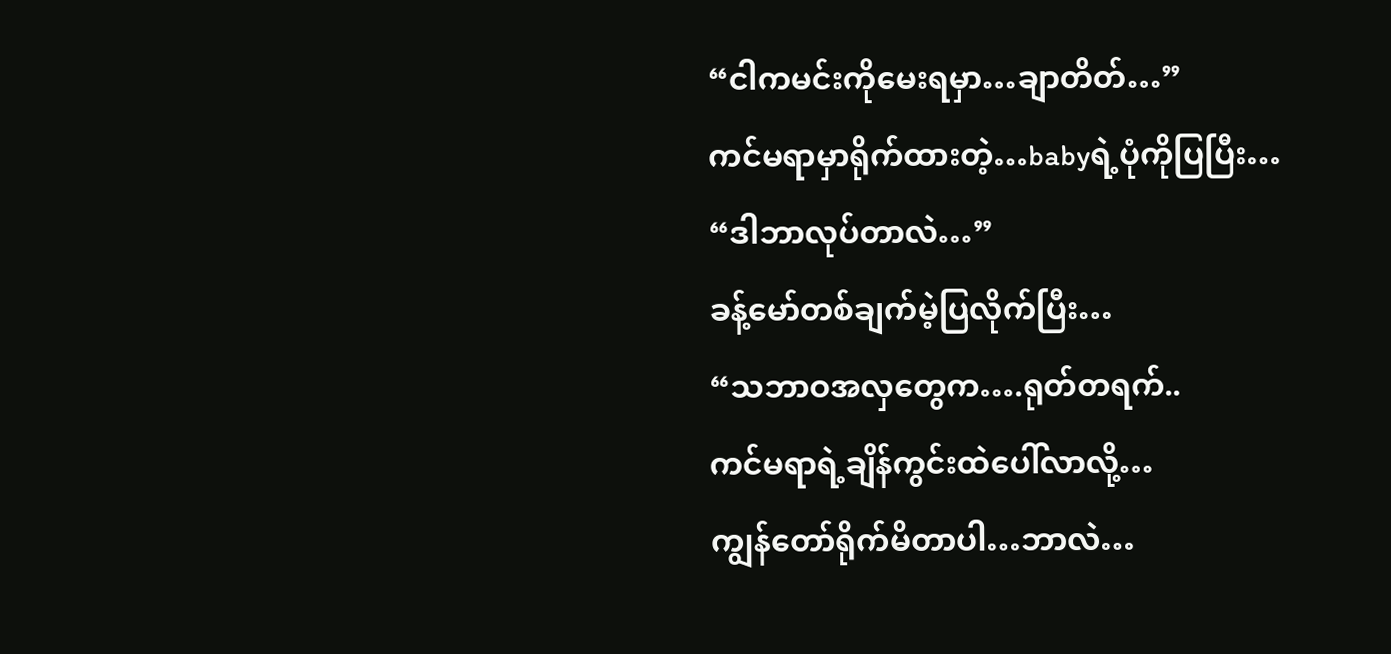“ငါကမင်းကိုမေးရမှာ…ချာတိတ်…”
ကင်မရာမှာရိုက်ထားတဲ့…babyရဲ့ပုံကိုပြပြီး…
“ဒါဘာလုပ်တာလဲ…”
ခန့်မော်တစ်ချက်မဲ့ပြလိုက်ပြီး…
“သဘာဝအလှတွေက….ရုတ်တရက်..
ကင်မရာရဲ့ချိန်ကွင်းထဲပေါ်လာလို့…
ကျွန်တော်ရိုက်မိတာပါ…ဘာလဲ…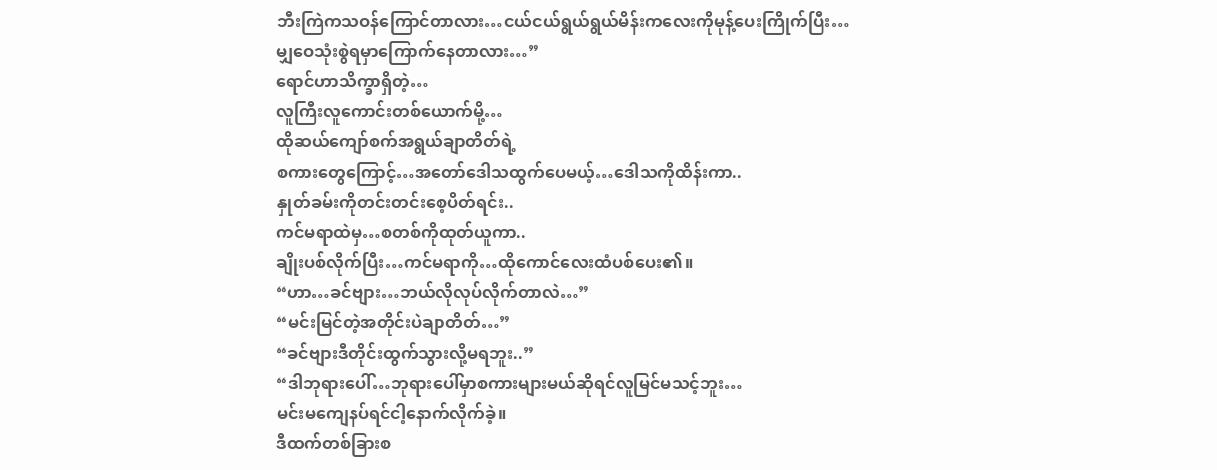ဘီးကြဲကသဝန်ကြောင်တာလား…ငယ်ငယ်ရွယ်ရွယ်မိန်းကလေးကိုမုန့်ပေးကြိုက်ပြီး…
မျှဝေသုံးစွဲရမှာကြောက်နေတာလား…”
ရောင်ဟာသိက္ခာရှိတဲ့…
လူကြီးလူကောင်းတစ်ယောက်မို့…
ထိုဆယ်ကျော်စက်အရွယ်ချာတိတ်ရဲ့
စကားတွေကြောင့်…အတော်ဒေါသထွက်ပေမယ့်…ဒေါသကိုထိန်းကာ..
နှုတ်ခမ်းကိုတင်းတင်းစေ့ပိတ်ရင်း..
ကင်မရာထဲမှ…စတစ်ကိုထုတ်ယူကာ..
ချိုးပစ်လိုက်ပြီး…ကင်မရာကို…ထိုကောင်လေးထံပစ်ပေး၏။
“ဟာ…ခင်ဗျား…ဘယ်လိုလုပ်လိုက်တာလဲ…”
“မင်းမြင်တဲ့အတိုင်းပဲချာတိတ်…”
“ခင်ဗျားဒီတိုင်းထွက်သွားလို့မရဘူး..”
“ဒါဘုရားပေါ်…ဘုရားပေါ်မှာစကားများမယ်ဆိုရင်လူမြင်မသင့်ဘူး…
မင်းမကျေနပ်ရင်ငါ့နောက်လိုက်ခဲ့။
ဒီထက်တစ်ခြားစ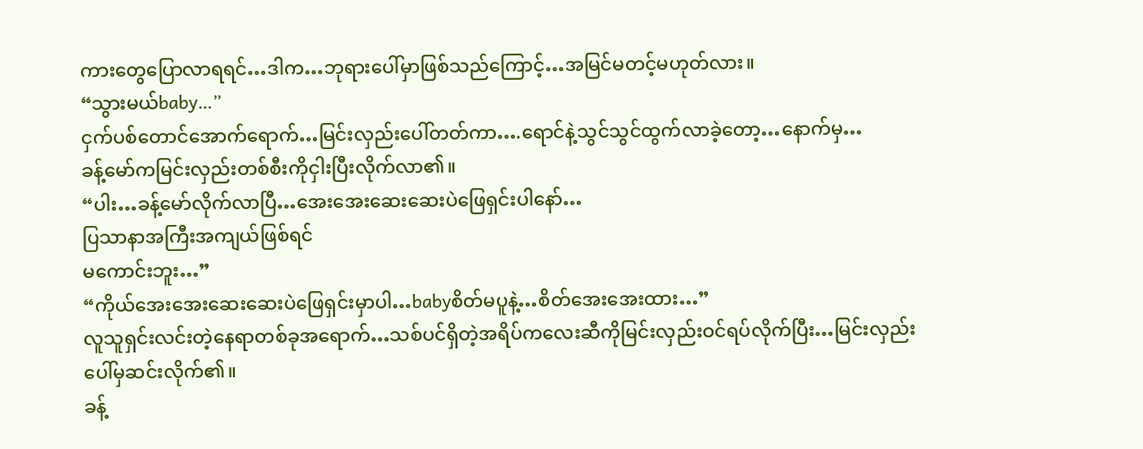ကားတွေပြောလာရရင်…ဒါက…ဘုရားပေါ်မှာဖြစ်သည်ကြောင့်…အမြင်မတင့်မဟုတ်လား။
“သွားမယ်baby…”
ငှက်ပစ်တောင်အောက်ရောက်…မြင်းလှည်းပေါ်တတ်ကာ….ရောင်နဲ့သွင်သွင်ထွက်လာခဲ့တော့…နောက်မှ…
ခန့်မော်ကမြင်းလှည်းတစ်စီးကိုငှါးပြီးလိုက်လာ၏။
“ပါး…ခန့်မော်လိုက်လာပြီ…အေးအေးဆေးဆေးပဲဖြေရှင်းပါနော်…
ပြသာနာအကြီးအကျယ်ဖြစ်ရင်
မကောင်းဘူး…”
“ကိုယ်အေးအေးဆေးဆေးပဲဖြေရှင်းမှာပါ…babyစိတ်မပူနဲ့…စိတ်အေးအေးထား…”
လူသူရှင်းလင်းတဲ့နေရာတစ်ခုအရောက်…သစ်ပင်ရှိတဲ့အရိပ်ကလေးဆီကိုမြင်းလှည်းဝင်ရပ်လိုက်ပြီး…မြင်းလှည်းပေါ်မှဆင်းလိုက်၏။
ခန့်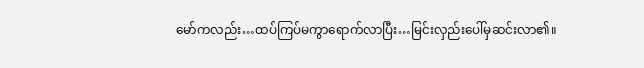မော်ကလည်း…ထပ်ကြပ်မကွာရောက်လာပြီး…မြင်းလှည်းပေါ်မှဆင်းလာ၏။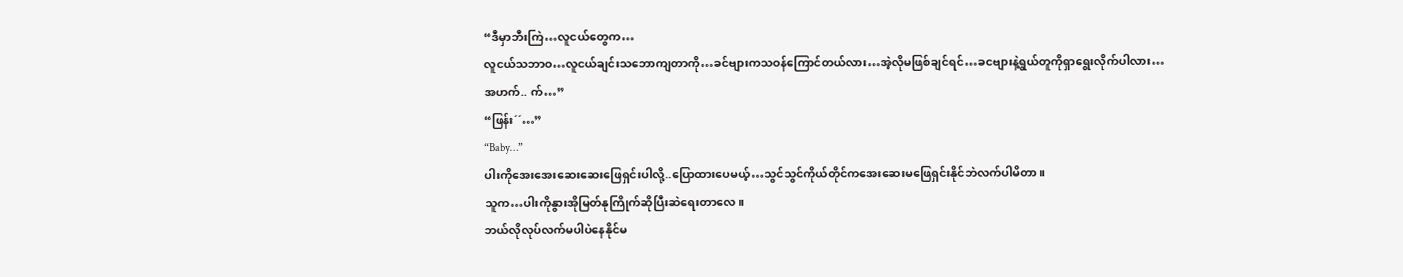“ဒီမှာဘီးကြဲ…လူငယ်တွေက…
လူငယ်သဘာဝ…လူငယ်ချင်းသဘောကျတာကို…ခင်ဗျားကသဝန်ကြောင်တယ်လား…အဲ့လိုမဖြစ်ချင်ရင်…ခငဗျားနဲ့ရွယ်တူကိုရှာရွေးလိုက်ပါလား…
အဟက်.. က်…”
“ဖြန်း´´…”
“Baby…”
ပါးကိုအေးအေးဆေးဆေးဖြေရှင်းပါလို့..ပြောထားပေမယ့်…သွင်သွင်ကိုယ်တိုင်ကအေးဆေးမဖြေရှင်းနိုင်ဘဲလက်ပါမိတာ။
သူက…ပါးကိုနွားအိုမြတ်နုကြိုက်ဆိုပြီးဆဲရေးတာလေ။
ဘယ်လိုလုပ်လက်မပါပဲနေနိုင်မ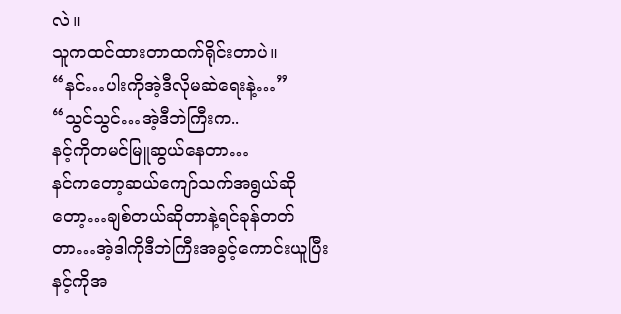လဲ။
သူကထင်ထားတာထက်ရိုင်းတာပဲ။
“နင်…ပါးကိုအဲ့ဒီလိုမဆဲရေးနဲ့…”
“သွင်သွင်…အဲ့ဒီဘဲကြီးက..
နင့်ကိုတမင်မြူဆွယ်နေတာ…
နင်ကတော့ဆယ်ကျော်သက်အရွယ်ဆိုတော့…ချစ်တယ်ဆိုတာနဲ့ရင်ခုန်တတ်တာ…အဲ့ဒါကိုဒီဘဲကြီးအခွင့်ကောင်းယူပြီးနင့်ကိုအ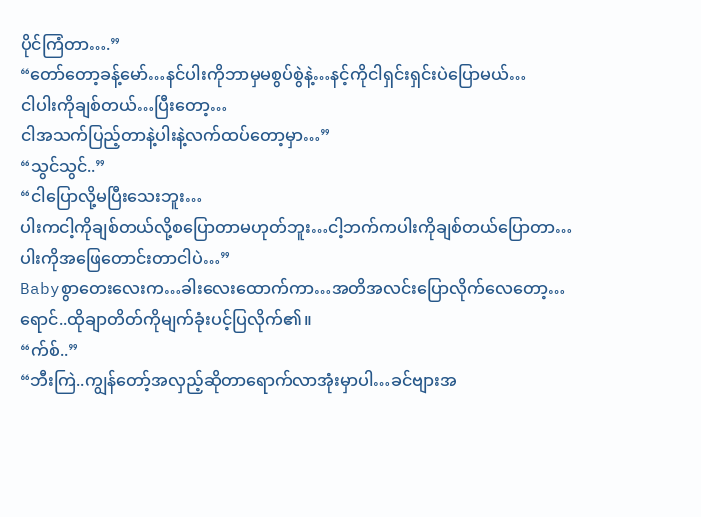ပိုင်ကြံတာ….”
“တော်တော့ခန့်မော်…နင်ပါးကိုဘာမှမစွပ်စွဲနဲ့…နင့်ကိုငါရှင်းရှင်းပဲပြောမယ်…
ငါပါးကိုချစ်တယ်…ပြီးတော့…
ငါအသက်ပြည့်တာနဲ့ပါးနဲ့လက်ထပ်တော့မှာ…”
“သွင်သွင်..”
“ငါပြောလို့မပြီးသေးဘူး…
ပါးကငါ့ကိုချစ်တယ်လို့စပြောတာမဟုတ်ဘူး…ငါ့ဘက်ကပါးကိုချစ်တယ်ပြောတာ…ပါးကိုအဖြေတောင်းတာငါပဲ…”
Babyစွာတေးလေးက…ခါးလေးထောက်ကာ…အတိအလင်းပြောလိုက်လေတော့…ရောင်..ထိုချာတိတ်ကိုမျက်ခုံးပင့်ပြလိုက်၏။
“က်စ်..”
“ဘီးကြဲ..ကျွန်တော့်အလှည့်ဆိုတာရောက်လာအုံးမှာပါ…ခင်ဗျားအ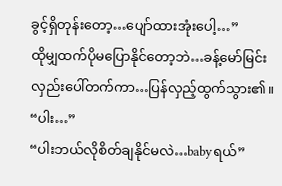ခွင့်ရှိတုန်းတော့…ပျော်ထားအုံးပေါ့…”
ထိုမျှထက်ပိုမပြောနိုင်တော့ဘဲ…ခန့်မော်မြင်းလှည်းပေါ်တက်ကာ…ပြန်လှည့်ထွက်သွား၏။
“ပါး…”
“ပါးဘယ်လိုစိတ်ချနိုင်မလဲ…babyရယ်”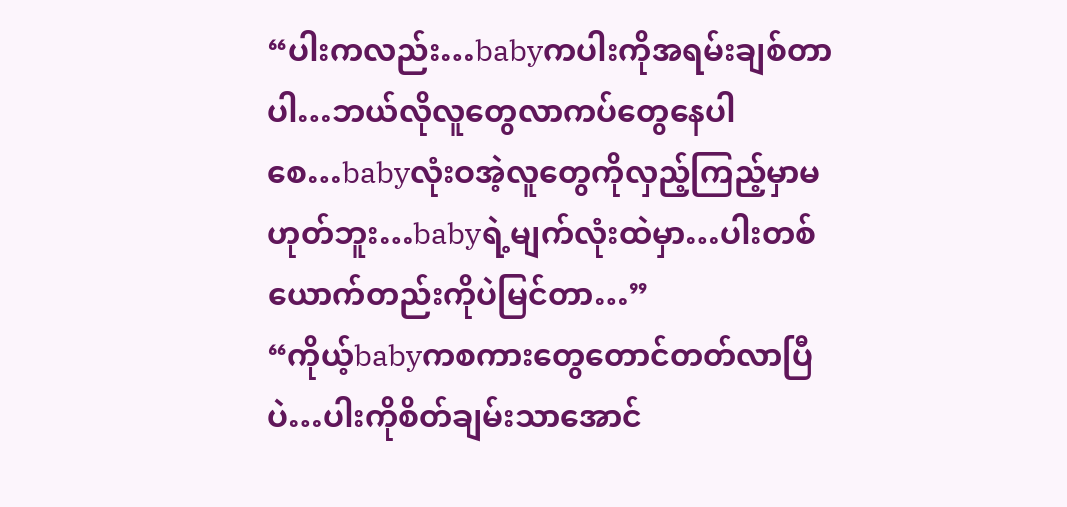“ပါးကလည်း…babyကပါးကိုအရမ်းချစ်တာပါ…ဘယ်လိုလူတွေလာကပ်တွေနေပါစေ…babyလုံးဝအဲ့လူတွေကိုလှည့်ကြည့်မှာမဟုတ်ဘူး…babyရဲ့မျက်လုံးထဲမှာ…ပါးတစ်ယောက်တည်းကိုပဲမြင်တာ…”
“ကိုယ့်babyကစကားတွေတောင်တတ်လာပြီပဲ…ပါးကိုစိတ်ချမ်းသာအောင်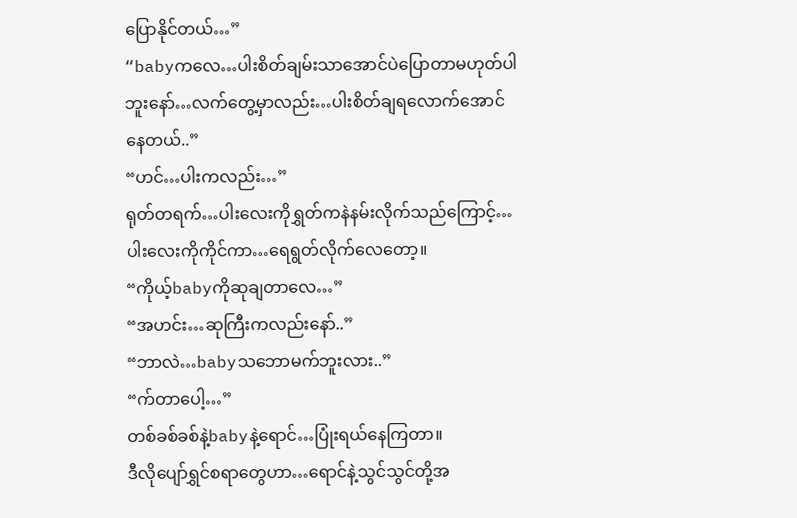ပြောနိုင်တယ်…”
“babyကလေ…ပါးစိတ်ချမ်းသာအောင်ပဲပြောတာမဟုတ်ပါဘူးနော်…လက်တွေ့မှာလည်း…ပါးစိတ်ချရလောက်အောင်နေတယ်..”
“ဟင်…ပါးကလည်း…”
ရုတ်တရက်…ပါးလေးကိုရွှတ်ကနဲနမ်းလိုက်သည်ကြောင့်…ပါးလေးကိုကိုင်ကာ…ရေရွတ်လိုက်လေတော့။
“ကိုယ့်babyကိုဆုချတာလေ…”
“အဟင်း…ဆုကြီးကလည်းနော်..”
“ဘာလဲ…babyသဘောမက်ဘူးလား..”
“က်တာပေါ့…”
တစ်ခစ်ခစ်နဲ့babyနဲ့ရောင်…ပြုံးရယ်နေကြတာ။
ဒီလိုပျော်ရွှင်စရာတွေဟာ…ရောင်နဲ့သွင်သွင်တို့အ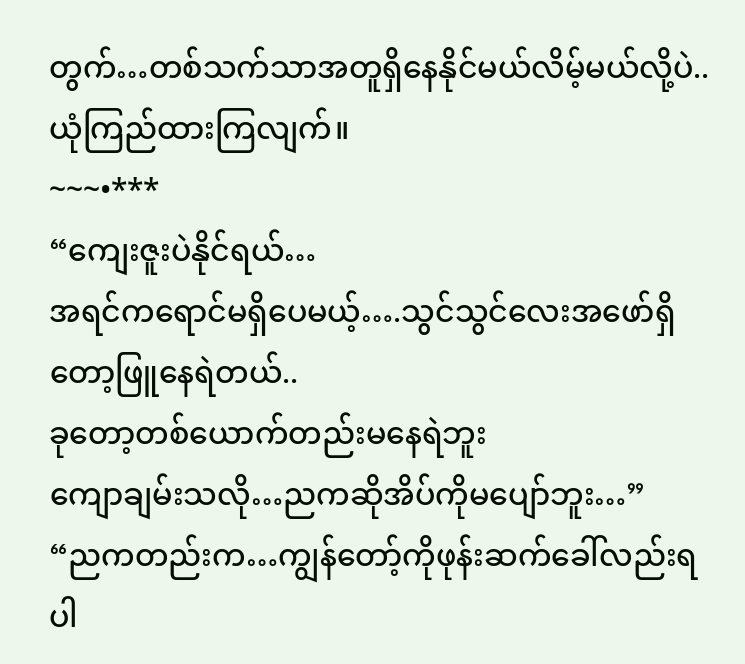တွက်…တစ်သက်သာအတူရှိနေနိုင်မယ်လိမ့်မယ်လို့ပဲ..
ယုံကြည်ထားကြလျက်။
~~~•***
“ကျေးဇူးပဲနိုင်ရယ်…
အရင်ကရောင်မရှိပေမယ့်….သွင်သွင်လေးအဖော်ရှိတော့ဖြူနေရဲတယ်..
ခုတော့တစ်ယောက်တည်းမနေရဲဘူး
ကျောချမ်းသလို…ညကဆိုအိပ်ကိုမပျော်ဘူး…”
“ညကတည်းက…ကျွန်တော့်ကိုဖုန်းဆက်ခေါ်လည်းရပါ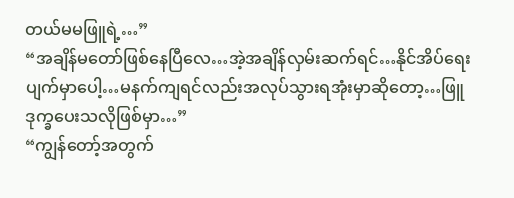တယ်မမဖြူရဲ့…”
“အချိန်မတော်ဖြစ်နေပြီလေ…အဲ့အချိန်လှမ်းဆက်ရင်…နိုင်အိပ်ရေးပျက်မှာပေါ့…မနက်ကျရင်လည်းအလုပ်သွားရအုံးမှာဆိုတော့…ဖြူ ဒုက္ခပေးသလိုဖြစ်မှာ…”
“ကျွန်တော့်အတွက်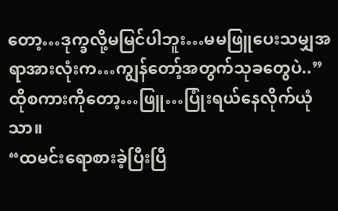တော့…ဒုက္ခလို့မမြင်ပါဘူး…မမဖြူပေးသမျှအရာအားလုံးက…ကျွန်တော့်အတွက်သုခတွေပဲ..”
ထိုစကားကိုတော့…ဖြူ…ပြုံးရယ်နေလိုက်ယုံသာ။
“ထမင်းရောစားခဲ့ပြီးပြီ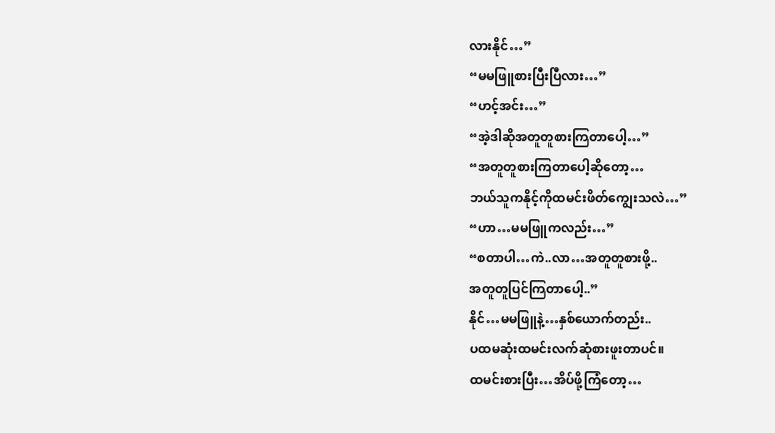လားနိုင်…”
“မမဖြူစားပြီးပြီလား…”
“ဟင့်အင်း…”
“အဲ့ဒါဆိုအတူတူစားကြတာပေါ့…”
“အတူတူစားကြတာပေါ့ဆိုတော့…
ဘယ်သူကနိုင့်ကိုထမင်းဖိတ်ကျွေးသလဲ…”
“ဟာ…မမဖြူကလည်း…”
“စတာပါ…ကဲ..လာ…အတူတူစားဖို့..
အတူတူပြင်ကြတာပေါ့..”
နိုင်…မမဖြူနဲ့…နှစ်ယောက်တည်း..
ပထမဆုံးထမင်းလက်ဆုံစားဖူးတာပင်။
ထမင်းစားပြီး…အိပ်ဖို့ကြံတော့…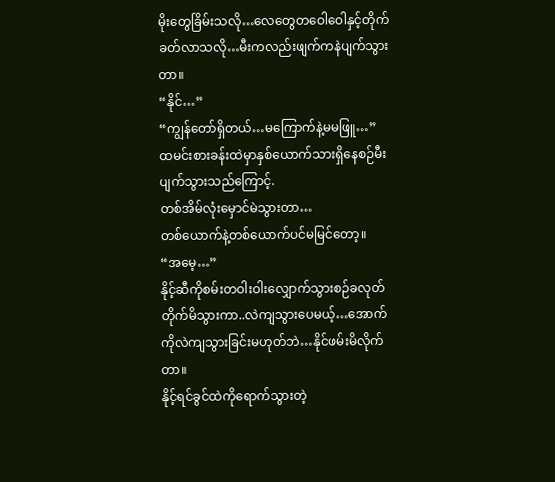မိုးတွေခြိမ်းသလို…လေတွေတဝေါဝေါနှင့်တိုက်ခတ်လာသလို…မီးကလည်းဖျက်ကနဲပျက်သွားတာ။
“နိုင်…”
“ကျွန်တော်ရှိတယ်…မကြောက်နဲ့မမဖြူ…”
ထမင်းစားခန်းထဲမှာနှစ်ယောက်သားရှိနေစဉ်မီးပျက်သွားသည်ကြောင့်.
တစ်အိမ်လုံးမှောင်မဲသွားတာ…
တစ်ယောက်နဲ့တစ်ယောက်ပင်မမြင်တော့။
“အမေ့…”
နိုင့်ဆီကိုစမ်းတဝါးဝါးလျှောက်သွားစဉ်ခလုတ်တိုက်မိသွားကာ..လဲကျသွားပေမယ့်…အောက်ကိုလဲကျသွားခြင်းမဟုတ်ဘဲ…နိုင်ဖမ်းမိလိုက်တာ။
နိုင့်ရင်ခွင်ထဲကိုရောက်သွားတဲ့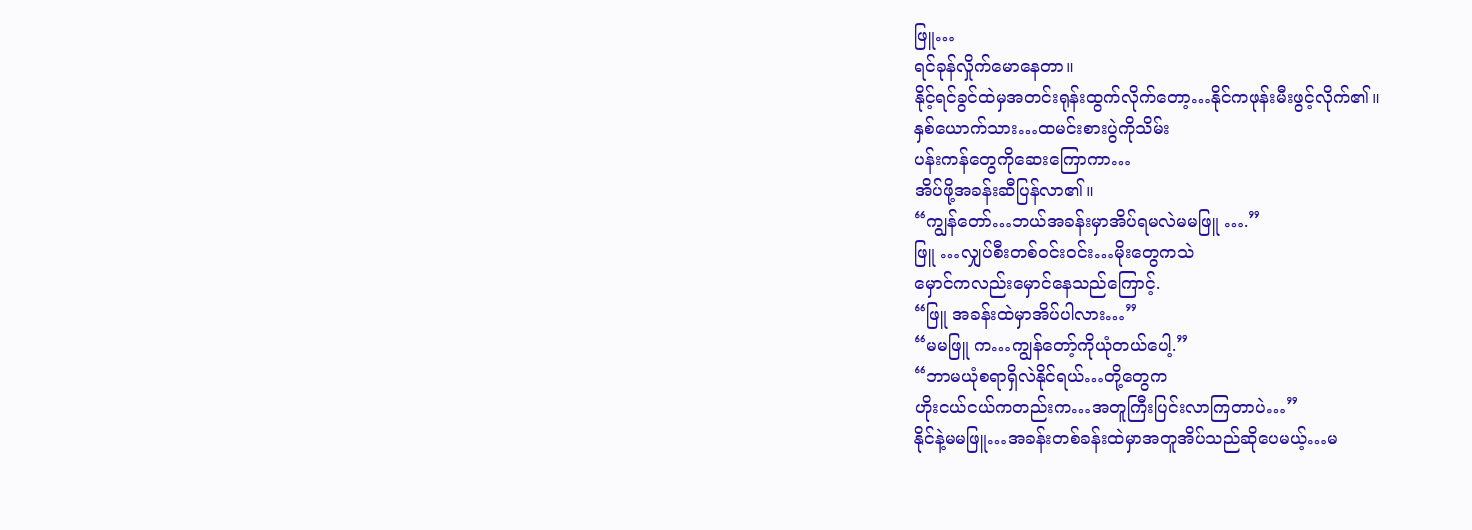ဖြူ…
ရင်ခုန်လှိုက်မောနေတာ။
နိုင့်ရင်ခွင်ထဲမှအတင်းရုန်းထွက်လိုက်တော့…နိုင်ကဖုန်းမီးဖွင့်လိုက်၏။
နှစ်ယောက်သား…ထမင်းစားပွဲကိုသိမ်း
ပန်းကန်တွေကိုဆေးကြောကာ…
အိပ်ဖို့အခန်းဆီပြန်လာ၏။
“ကျွန်တော်…ဘယ်အခန်းမှာအိပ်ရမလဲမမဖြူ ….”
ဖြူ …လျှပ်စီးတစ်ဝင်းဝင်း…မိုးတွေကသဲ
မှောင်ကလည်းမှောင်နေသည်ကြောင့်.
“ဖြူ အခန်းထဲမှာအိပ်ပါလား…”
“မမဖြူ က…ကျွန်တော့်ကိုယုံတယ်ပေါ့.”
“ဘာမယုံစရာရှိလဲနိုင်ရယ်…တို့တွေက
ဟိုးငယ်ငယ်ကတည်းက…အတူကြီးပြင်းလာကြတာပဲ…”
နိုင်နဲ့မမဖြူ…အခန်းတစ်ခန်းထဲမှာအတူအိပ်သည်ဆိုပေမယ့်…မ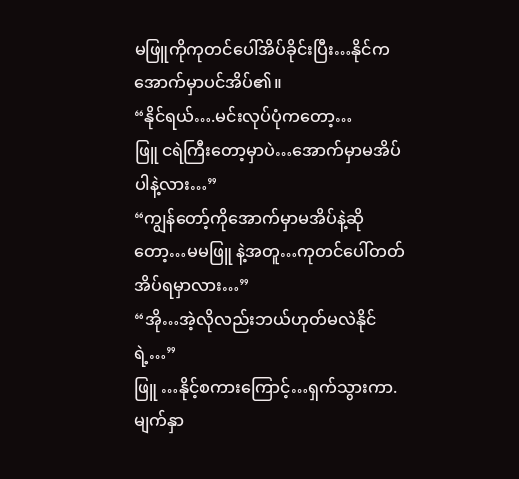မဖြူကိုကုတင်ပေါ်အိပ်ခိုင်းပြီး…နိုင်ကအောက်မှာပင်အိပ်၏။
“နိုင်ရယ်….မင်းလုပ်ပုံကတော့…
ဖြူ ငရဲကြီးတော့မှာပဲ…အောက်မှာမအိပ်ပါနဲ့လား…”
“ကျွန်တော့်ကိုအောက်မှာမအိပ်နဲ့ဆိုတော့…မမဖြူ နဲ့အတူ…ကုတင်ပေါ်တတ်အိပ်ရမှာလား…”
“အို…အဲ့လိုလည်းဘယ်ဟုတ်မလဲနိုင်ရဲ့…”
ဖြူ …နိုင့်စကားကြောင့်…ရှက်သွားကာ.
မျက်နှာ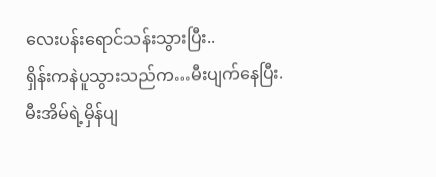လေးပန်းရောင်သန်းသွားပြီး..
ရှိန်းကနဲပူသွားသည်က…မီးပျက်နေပြီး.
မီးအိမ်ရဲ့မှိန်ပျ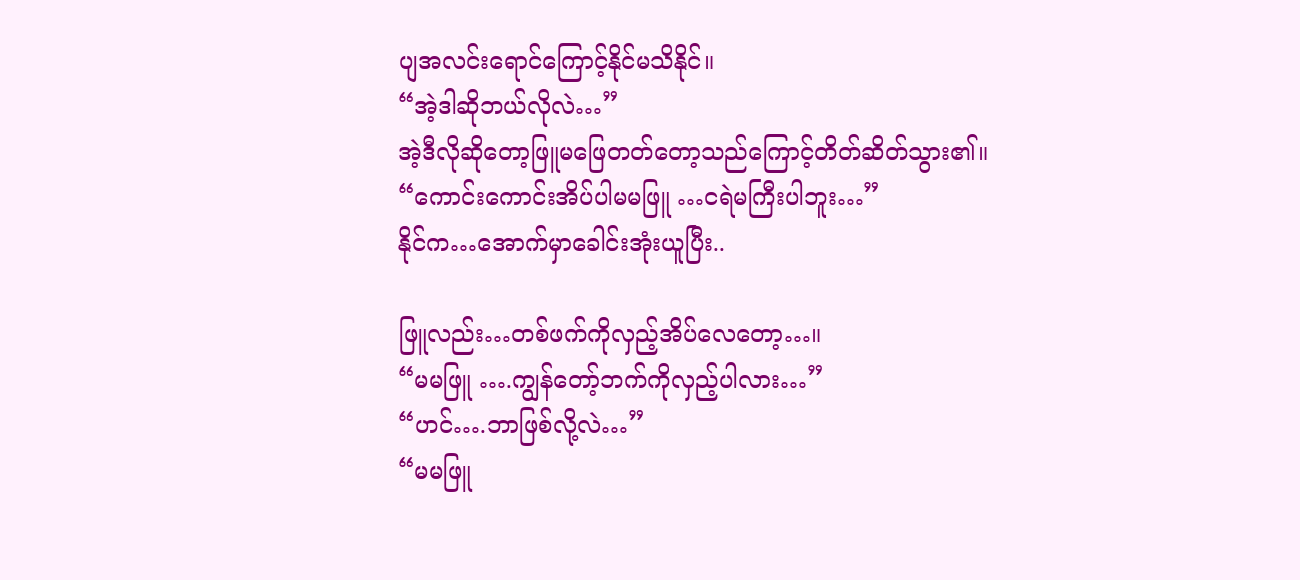ပျအလင်းရောင်ကြောင့်နိုင်မသိနိုင်။
“အဲ့ဒါဆိုဘယ်လိုလဲ…”
အဲ့ဒီလိုဆိုတော့ဖြူမဖြေတတ်တော့သည်ကြောင့်တိတ်ဆိတ်သွား၏။
“ကောင်းကောင်းအိပ်ပါမမဖြူ …ငရဲမကြီးပါဘူး…”
နိုင်က…အောက်မှာခေါင်းအုံးယူပြီး..

ဖြူလည်း…တစ်ဖက်ကိုလှည့်အိပ်လေတော့…။
“မမဖြူ ….ကျွန်တော့်ဘက်ကိုလှည့်ပါလား…”
“ဟင်….ဘာဖြစ်လို့လဲ…”
“မမဖြူ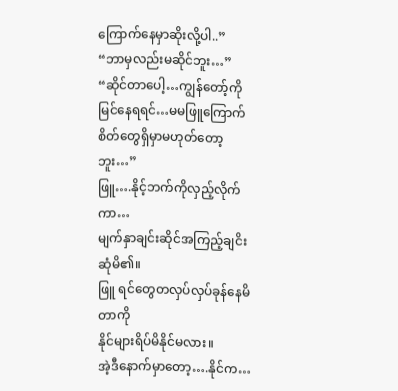ကြောက်နေမှာဆိုးလို့ပါ..”
“ဘာမှလည်းမဆိုင်ဘူး…”
“ဆိုင်တာပေါ့…ကျွန်တော့်ကိုမြင်နေရရင်…မမဖြူကြောက်စိတ်တွေရှိမှာမဟုတ်တော့ဘူး…”
ဖြူ….နိုင့်ဘက်ကိုလှည့်လိုက်ကာ…
မျက်နှာချင်းဆိုင်အကြည့်ချငိးဆုံမိ၏။
ဖြူ ရင်တွေတလှပ်လှပ်ခုန်နေမိတာကို
နိုင်များရိပ်မိနိုင်မလား။
အဲ့ဒီနောက်မှာတော့….နိုင်က…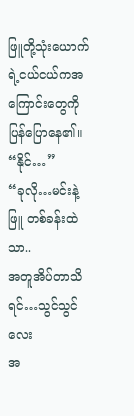ဖြူတို့သုံးယောက်ရဲ့ငယ်ငယ်ကအကြောင်းတွေကိုပြန်ပြောနေ၏။
“နိုင်…”
“ခုလို…မင်းနဲ့ဖြူ တစ်ခန်းထဲသာ..
အတူအိပ်တာသိရင်…သွင်သွင်လေး
အ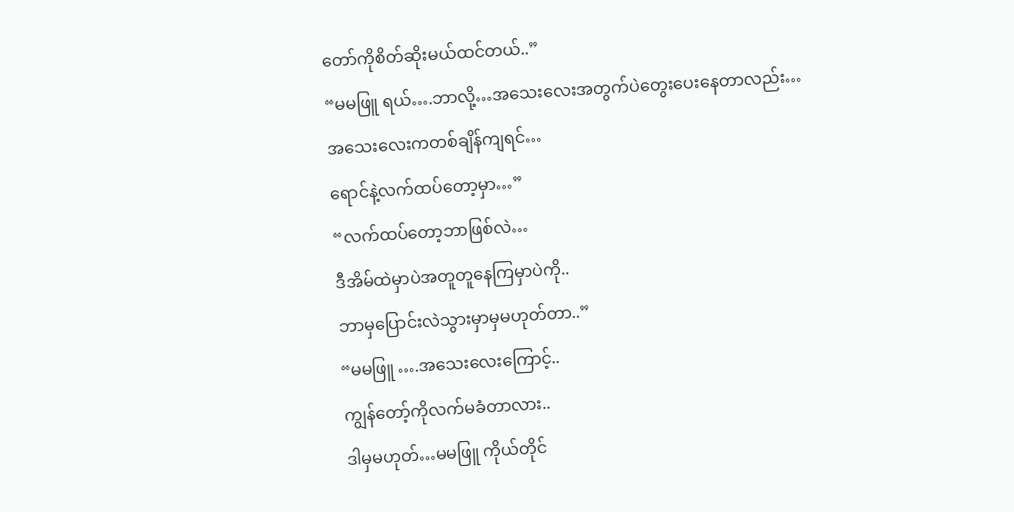တော်ကိုစိတ်ဆိုးမယ်ထင်တယ်..”
“မမဖြူ ရယ်….ဘာလို့…အသေးလေးအတွက်ပဲတွေးပေးနေတာလည်း…
အသေးလေးကတစ်ချိန်ကျရင်…
ရောင်နဲ့လက်ထပ်တော့မှာ…”
“လက်ထပ်တော့ဘာဖြစ်လဲ…
ဒီအိမ်ထဲမှာပဲအတူတူနေကြမှာပဲကို..
ဘာမှပြောင်းလဲသွားမှာမှမဟုတ်တာ..”
“မမဖြူ ….အသေးလေးကြောင့်..
ကျွန်တော့်ကိုလက်မခံတာလား..
ဒါမှမဟုတ်…မမဖြူ ကိုယ်တိုင်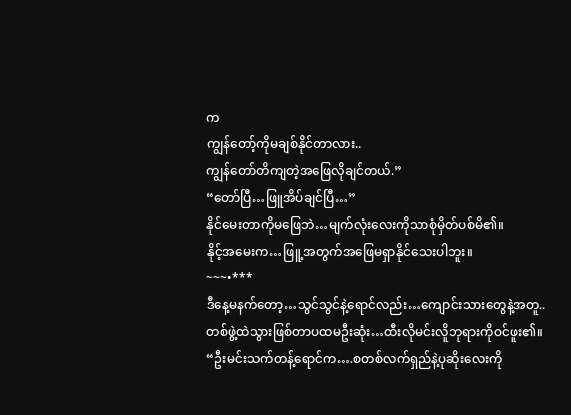က
ကျွန်တော့်ကိုမချစ်နိုင်တာလား..
ကျွန်တော်တိကျတဲ့အဖြေလိုချင်တယ်.”
“တော်ပြီ…ဖြူအိပ်ချင်ပြီ…”
နိုင်မေးတာကိုမဖြေဘဲ…မျက်လုံးလေးကိုသာစုံမှိတ်ပစ်မိ၏။
နိုင့်အမေးက…ဖြူ့အတွက်အဖြေမရှာနိုင်သေးပါဘူး။
~~~•***
ဒီနေ့မနက်တော့…သွင်သွင်နဲ့ရောင်လည်း…ကျောင်းသားတွေနဲ့အတူ..တစ်ဖွဲ့ထဲသွားဖြစ်တာပထမဦးဆုံး…ထီးလိုမင်းလိူဘုရားကိုဝင်ဖူး၏။
“ဦးမင်းသက်တန့်ရောင်က….စတစ်လက်ရှည်နဲ့ပုဆိုးလေးကို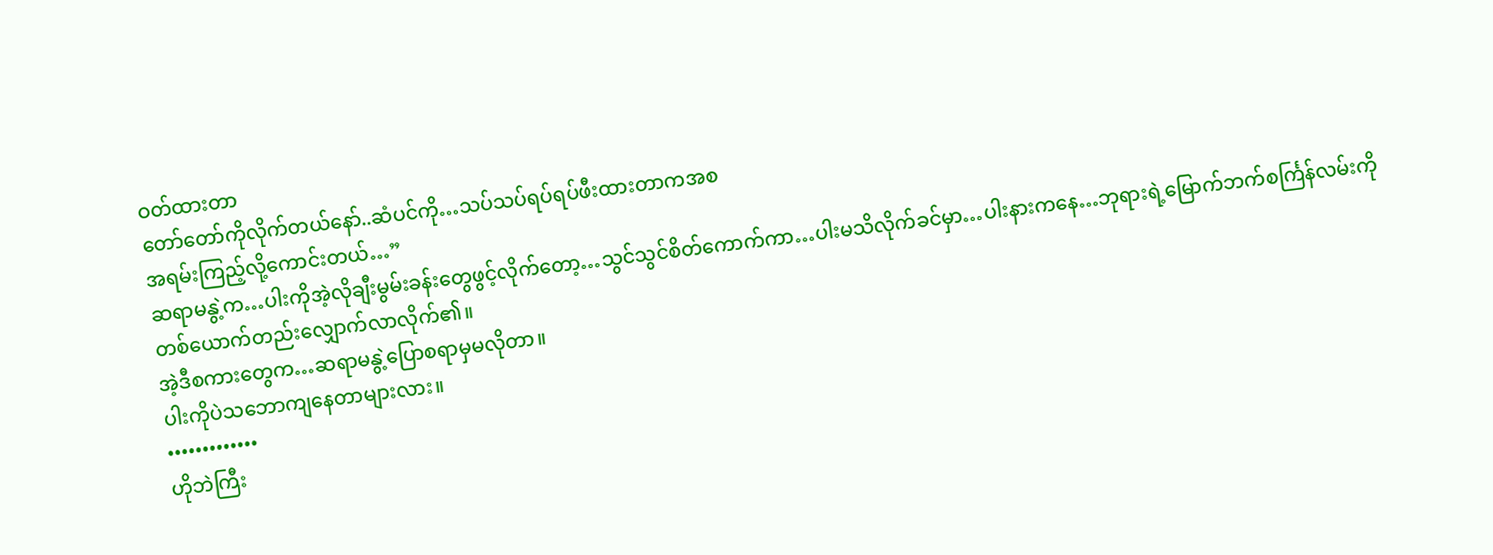ဝတ်ထားတာ
တော်တော်ကိုလိုက်တယ်နော်..ဆံပင်ကို…သပ်သပ်ရပ်ရပ်ဖီးထားတာကအစ
အရမ်းကြည့်လို့ကောင်းတယ်…”
ဆရာမနွဲ့က…ပါးကိုအဲ့လိုချီးမွမ်းခန်းတွေဖွင့်လိုက်တော့…သွင်သွင်စိတ်ကောက်ကာ…ပါးမသိလိုက်ခင်မှာ…ပါးနားကနေ…ဘုရားရဲ့မြောက်ဘက်စင်္ကြန်လမ်းကိုတစ်ယောက်တည်းလျှောက်လာလိုက်၏။
အဲ့ဒီစကားတွေက…ဆရာမနွဲ့ပြောစရာမှမလိုတာ။
ပါးကိုပဲသဘောကျနေတာများလား။
•••••••••••••
ဟိုဘဲကြီး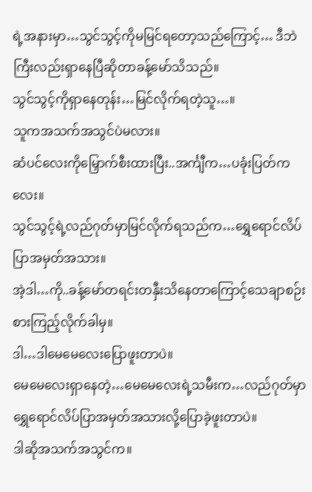ရဲ့အနားမှာ…သွင်သွင့်ကိုမမြင်ရတော့သည်ကြောင့်… ဒီဘဲကြီးလည်းရှာနေပြီဆိုတာခန့်မော်သိသည်။
သွင်သွင့်ကိုရှာနေတုန်း…မြင်လိုက်ရတဲ့သူ…။
သူကအသက်အသွင်ပဲမလား။
ဆံပင်လေးကိုမြှောက်စီးထားပြီး..အင်္ကျီက…ပခုံးပြတ်ကလေး။
သွင်သွင့်ရဲ့လည်ဂုတ်မှာမြင်လိုက်ရသည်က…ရွှေရောင်လိပ်ပြာအမှတ်အသား။
အဲ့ဒါ…ကို..ခန့်မော်တရင်းတနှီးသိနေတာကြောင့်သေချာစဉ်းစားကြည့်လိုက်ခါမှ။
ဒါ…ဒါမေမေလေးပြောဖူးတာပဲ။
မေမေလေးရှာနေတဲ့…မေမေလေးရဲ့သမီးက…လည်ဂုတ်မှာရွှေရောင်လိပ်ပြာအမှတ်အသားလို့ပြောခဲ့ဖူးတာပဲ။
ဒါဆိုအသက်အသွင်က။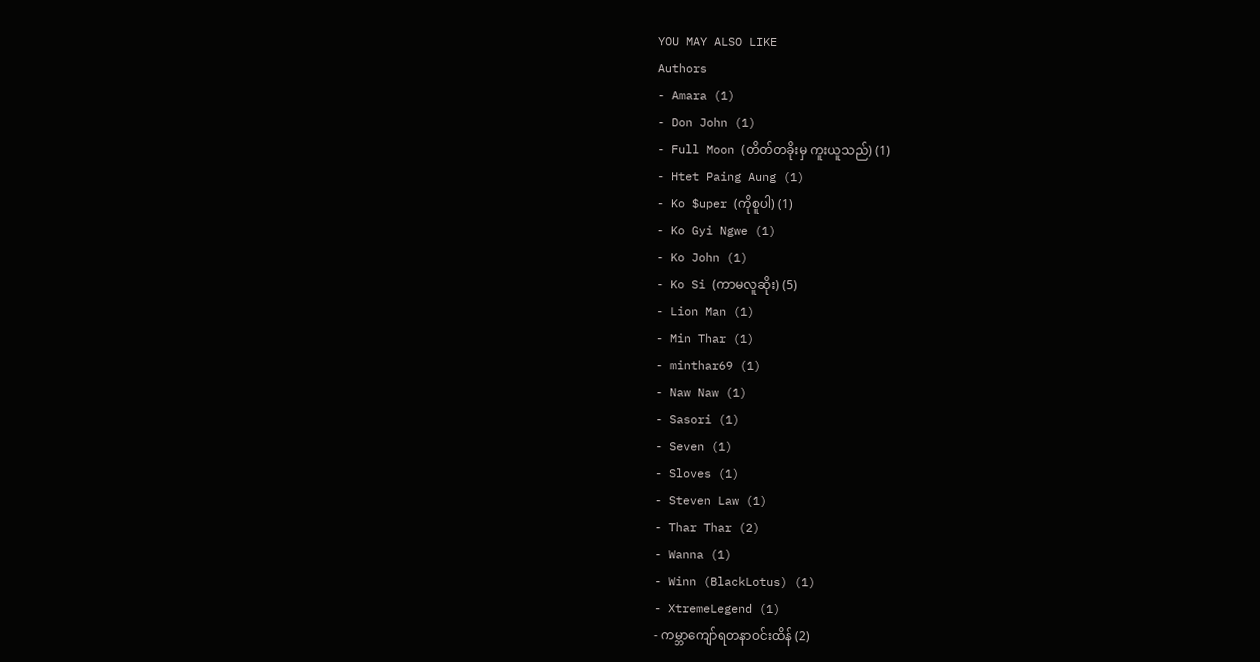YOU MAY ALSO LIKE
Authors
- Amara (1)
- Don John (1)
- Full Moon (တိတ်တခိုးမှ ကူးယူသည်) (1)
- Htet Paing Aung (1)
- Ko $uper (ကိုစူပါ) (1)
- Ko Gyi Ngwe (1)
- Ko John (1)
- Ko Si (ကာမလူဆိုး) (5)
- Lion Man (1)
- Min Thar (1)
- minthar69 (1)
- Naw Naw (1)
- Sasori (1)
- Seven (1)
- Sloves (1)
- Steven Law (1)
- Thar Thar (2)
- Wanna (1)
- Winn (BlackLotus) (1)
- XtremeLegend (1)
- ကမ္ဘာကျော်ရတနာဝင်းထိန် (2)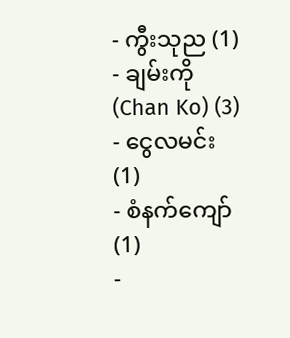- ကွီးသုည (1)
- ချမ်းကို (Chan Ko) (3)
- ငွေလမင်း (1)
- စံနက်ကျော် (1)
-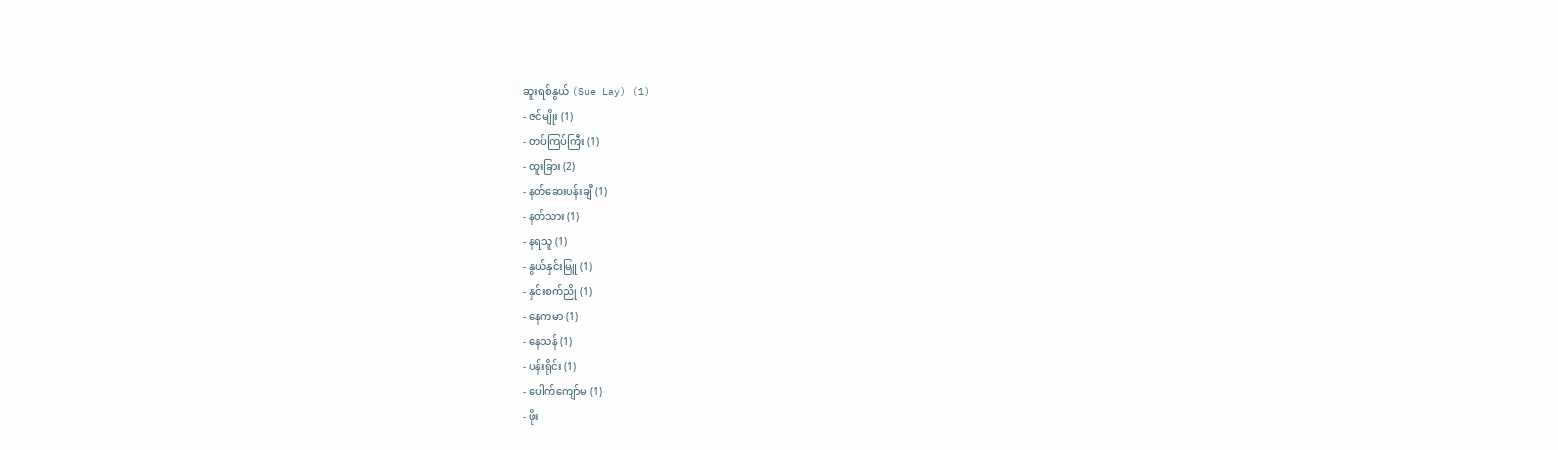ဆူးရစ်နွယ် (Sue Lay) (1)
- ဇင်မျိုး (1)
- တပ်ကြပ်ကြီး (1)
- ထူးခြား (2)
- နတ်ဆေးပန်းချီ (1)
- နတ်သား (1)
- နရသူ (1)
- နွယ်နှင်းမြူ (1)
- နှင်းစက်ညို (1)
- နေကမာ (1)
- နေသန် (1)
- ပန်းရိုင်း (1)
- ပေါက်ကျော်မ (1)
- ဖိုး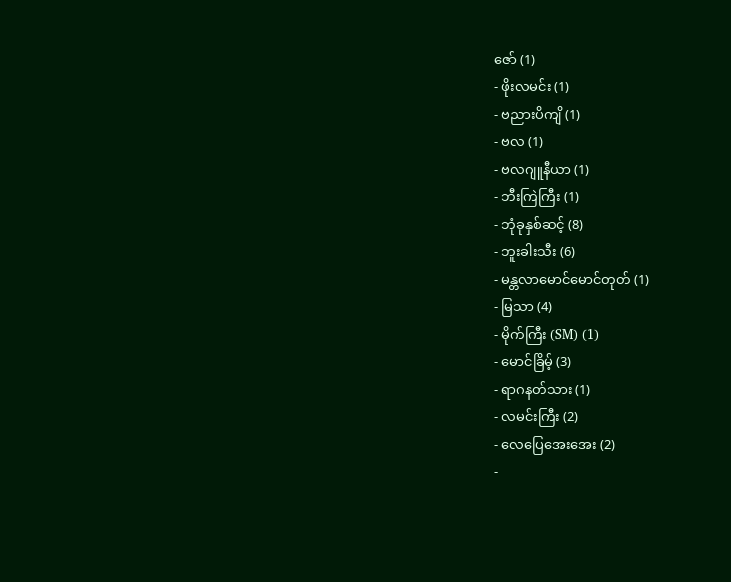ဇော် (1)
- ဖိုးလမင်း (1)
- ဗညားပိကျိ (1)
- ဗလ (1)
- ဗလဂျူနီယာ (1)
- ဘီးကြဲကြီး (1)
- ဘုံခုနှစ်ဆင့် (8)
- ဘူးခါးသီး (6)
- မန္တလာမောင်မောင်တုတ် (1)
- မြသာ (4)
- မိုက်ကြီး (SM) (1)
- မောင်ခြိမ့် (3)
- ရာဂနတ်သား (1)
- လမင်းကြီး (2)
- လေပြေအေးအေး (2)
-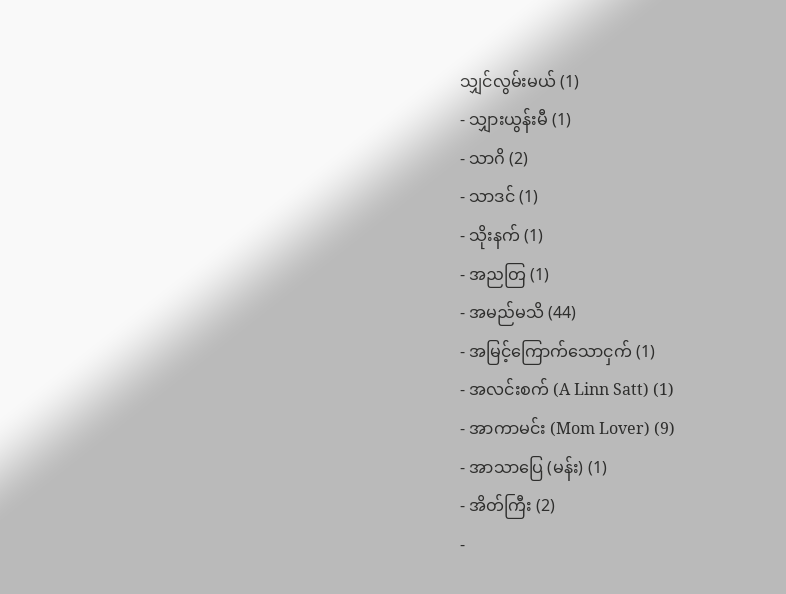သျှင်လွမ်းမယ် (1)
- သျှားယွန်းမီ (1)
- သာဂိ (2)
- သာဒင် (1)
- သိုးနက် (1)
- အညတြ (1)
- အမည်မသိ (44)
- အမြင့်ကြောက်သောငှက် (1)
- အလင်းစက် (A Linn Satt) (1)
- အာကာမင်း (Mom Lover) (9)
- အာသာပြေ (မန်း) (1)
- အိတ်ကြီး (2)
-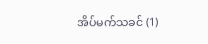အိပ်မက်သခင် (1)